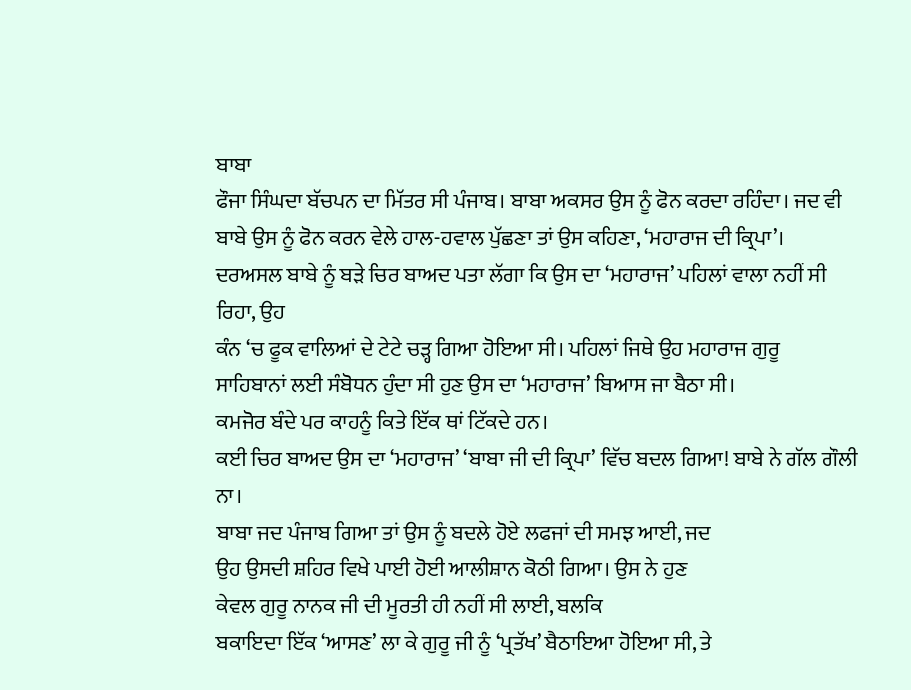ਬਾਬਾ
ਫੌਜਾ ਸਿੰਘਦਾ ਬੱਚਪਨ ਦਾ ਮਿੱਤਰ ਸੀ ਪੰਜਾਬ। ਬਾਬਾ ਅਕਸਰ ਉਸ ਨੂੰ ਫੋਨ ਕਰਦਾ ਰਹਿੰਦਾ। ਜਦ ਵੀ
ਬਾਬੇ ਉਸ ਨੂੰ ਫੋਨ ਕਰਨ ਵੇਲੇ ਹਾਲ-ਹਵਾਲ ਪੁੱਛਣਾ ਤਾਂ ਉਸ ਕਹਿਣਾ, ‘ਮਹਾਰਾਜ ਦੀ ਕ੍ਰਿਪਾ’।
ਦਰਅਸਲ ਬਾਬੇ ਨੂੰ ਬੜੇ ਚਿਰ ਬਾਅਦ ਪਤਾ ਲੱਗਾ ਕਿ ਉਸ ਦਾ ‘ਮਹਾਰਾਜ’ ਪਹਿਲਾਂ ਵਾਲਾ ਨਹੀਂ ਸੀ
ਰਿਹਾ, ਉਹ
ਕੰਨ ‘ਚ ਫੂਕ ਵਾਲਿਆਂ ਦੇ ਟੇਟੇ ਚੜ੍ਹ ਗਿਆ ਹੋਇਆ ਸੀ। ਪਹਿਲਾਂ ਜਿਥੇ ਉਹ ਮਹਾਰਾਜ ਗੁਰੂ
ਸਾਹਿਬਾਨਾਂ ਲਈ ਸੰਬੋਧਨ ਹੁੰਦਾ ਸੀ ਹੁਣ ਉਸ ਦਾ ‘ਮਹਾਰਾਜ’ ਬਿਆਸ ਜਾ ਬੈਠਾ ਸੀ।
ਕਮਜੋਰ ਬੰਦੇ ਪਰ ਕਾਹਨੂੰ ਕਿਤੇ ਇੱਕ ਥਾਂ ਟਿੱਕਦੇ ਹਨ।
ਕਈ ਚਿਰ ਬਾਅਦ ਉਸ ਦਾ ‘ਮਹਾਰਾਜ’ ‘ਬਾਬਾ ਜੀ ਦੀ ਕ੍ਰਿਪਾ’ ਵਿੱਚ ਬਦਲ ਗਿਆ! ਬਾਬੇ ਨੇ ਗੱਲ ਗੌਲੀ
ਨਾ।
ਬਾਬਾ ਜਦ ਪੰਜਾਬ ਗਿਆ ਤਾਂ ਉਸ ਨੂੰ ਬਦਲੇ ਹੋਏ ਲਫਜਾਂ ਦੀ ਸਮਝ ਆਈ, ਜਦ
ਉਹ ਉਸਦੀ ਸ਼ਹਿਰ ਵਿਖੇ ਪਾਈ ਹੋਈ ਆਲੀਸ਼ਾਨ ਕੋਠੀ ਗਿਆ। ਉਸ ਨੇ ਹੁਣ
ਕੇਵਲ ਗੁਰੂ ਨਾਨਕ ਜੀ ਦੀ ਮੂਰਤੀ ਹੀ ਨਹੀਂ ਸੀ ਲਾਈ, ਬਲਕਿ
ਬਕਾਇਦਾ ਇੱਕ ‘ਆਸਣ’ ਲਾ ਕੇ ਗੁਰੂ ਜੀ ਨੂੰ ‘ਪ੍ਰਤੱਖ’ ਬੈਠਾਇਆ ਹੋਇਆ ਸੀ, ਤੇ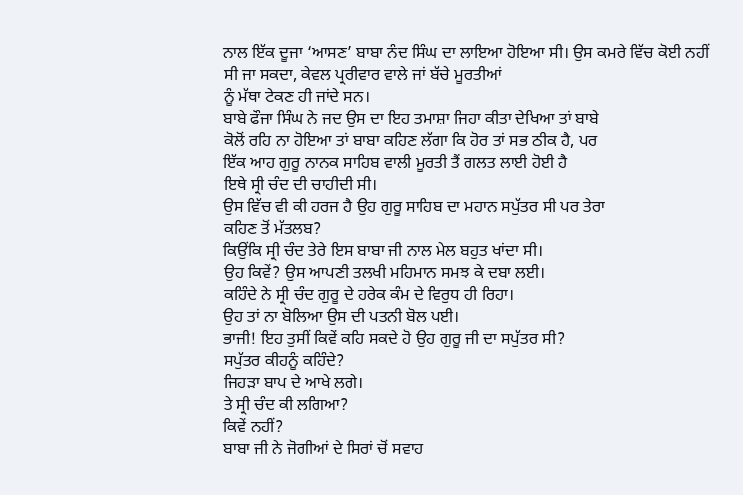ਨਾਲ ਇੱਕ ਦੂਜਾ ‘ਆਸਣ’ ਬਾਬਾ ਨੰਦ ਸਿੰਘ ਦਾ ਲਾਇਆ ਹੋਇਆ ਸੀ। ਉਸ ਕਮਰੇ ਵਿੱਚ ਕੋਈ ਨਹੀਂ
ਸੀ ਜਾ ਸਕਦਾ, ਕੇਵਲ ਪ੍ਰਰੀਵਾਰ ਵਾਲੇ ਜਾਂ ਬੱਚੇ ਮੂਰਤੀਆਂ
ਨੂੰ ਮੱਥਾ ਟੇਕਣ ਹੀ ਜਾਂਦੇ ਸਨ।
ਬਾਬੇ ਫੌਜਾ ਸਿੰਘ ਨੇ ਜਦ ਉਸ ਦਾ ਇਹ ਤਮਾਸ਼ਾ ਜਿਹਾ ਕੀਤਾ ਦੇਖਿਆ ਤਾਂ ਬਾਬੇ
ਕੋਲੋਂ ਰਹਿ ਨਾ ਹੋਇਆ ਤਾਂ ਬਾਬਾ ਕਹਿਣ ਲੱਗਾ ਕਿ ਹੋਰ ਤਾਂ ਸਭ ਠੀਕ ਹੈ, ਪਰ
ਇੱਕ ਆਹ ਗੁਰੂ ਨਾਨਕ ਸਾਹਿਬ ਵਾਲੀ ਮੂਰਤੀ ਤੈਂ ਗਲਤ ਲਾਈ ਹੋਈ ਹੈ
ਇਥੇ ਸ੍ਰੀ ਚੰਦ ਦੀ ਚਾਹੀਦੀ ਸੀ।
ਉਸ ਵਿੱਚ ਵੀ ਕੀ ਹਰਜ ਹੈ ਉਹ ਗੁਰੂ ਸਾਹਿਬ ਦਾ ਮਹਾਨ ਸਪੁੱਤਰ ਸੀ ਪਰ ਤੇਰਾ
ਕਹਿਣ ਤੋਂ ਮੱਤਲਬ?
ਕਿਉਂਕਿ ਸ੍ਰੀ ਚੰਦ ਤੇਰੇ ਇਸ ਬਾਬਾ ਜੀ ਨਾਲ ਮੇਲ ਬਹੁਤ ਖਾਂਦਾ ਸੀ।
ਉਹ ਕਿਵੇਂ? ਉਸ ਆਪਣੀ ਤਲਖੀ ਮਹਿਮਾਨ ਸਮਝ ਕੇ ਦਬਾ ਲਈ।
ਕਹਿੰਦੇ ਨੇ ਸ੍ਰੀ ਚੰਦ ਗੁਰੂ ਦੇ ਹਰੇਕ ਕੰਮ ਦੇ ਵਿਰੁਧ ਹੀ ਰਿਹਾ।
ਉਹ ਤਾਂ ਨਾ ਬੋਲਿਆ ਉਸ ਦੀ ਪਤਨੀ ਬੋਲ ਪਈ।
ਭਾਜੀ! ਇਹ ਤੁਸੀਂ ਕਿਵੇਂ ਕਹਿ ਸਕਦੇ ਹੋ ਉਹ ਗੁਰੂ ਜੀ ਦਾ ਸਪੁੱਤਰ ਸੀ?
ਸਪੁੱਤਰ ਕੀਹਨੂੰ ਕਹਿੰਦੇ?
ਜਿਹੜਾ ਬਾਪ ਦੇ ਆਖੇ ਲਗੇ।
ਤੇ ਸ੍ਰੀ ਚੰਦ ਕੀ ਲਗਿਆ?
ਕਿਵੇਂ ਨਹੀਂ?
ਬਾਬਾ ਜੀ ਨੇ ਜੋਗੀਆਂ ਦੇ ਸਿਰਾਂ ਚੋਂ ਸਵਾਹ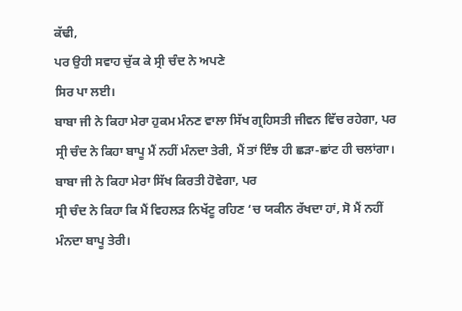ਕੱਢੀ,
ਪਰ ਉਹੀ ਸਵਾਹ ਚੁੱਕ ਕੇ ਸ੍ਰੀ ਚੰਦ ਨੇ ਅਪਣੇ
ਸਿਰ ਪਾ ਲਈ।
ਬਾਬਾ ਜੀ ਨੇ ਕਿਹਾ ਮੇਰਾ ਹੁਕਮ ਮੰਨਣ ਵਾਲਾ ਸਿੱਖ ਗ੍ਰਹਿਸਤੀ ਜੀਵਨ ਵਿੱਚ ਰਹੇਗਾ, ਪਰ
ਸ੍ਰੀ ਚੰਦ ਨੇ ਕਿਹਾ ਬਾਪੂ ਮੈਂ ਨਹੀਂ ਮੰਨਦਾ ਤੇਰੀ, ਮੈਂ ਤਾਂ ਇੰਝ ਹੀ ਛੜਾ-ਛਾਂਟ ਹੀ ਚਲਾਂਗਾ।
ਬਾਬਾ ਜੀ ਨੇ ਕਿਹਾ ਮੇਰਾ ਸਿੱਖ ਕਿਰਤੀ ਹੋਵੇਗਾ, ਪਰ
ਸ੍ਰੀ ਚੰਦ ਨੇ ਕਿਹਾ ਕਿ ਮੈਂ ਵਿਹਲੜ ਨਿਖੱਟੂ ਰਹਿਣ ‘ਚ ਯਕੀਨ ਰੱਖਦਾ ਹਾਂ, ਸੋ ਮੈਂ ਨਹੀਂ
ਮੰਨਦਾ ਬਾਪੂ ਤੇਰੀ।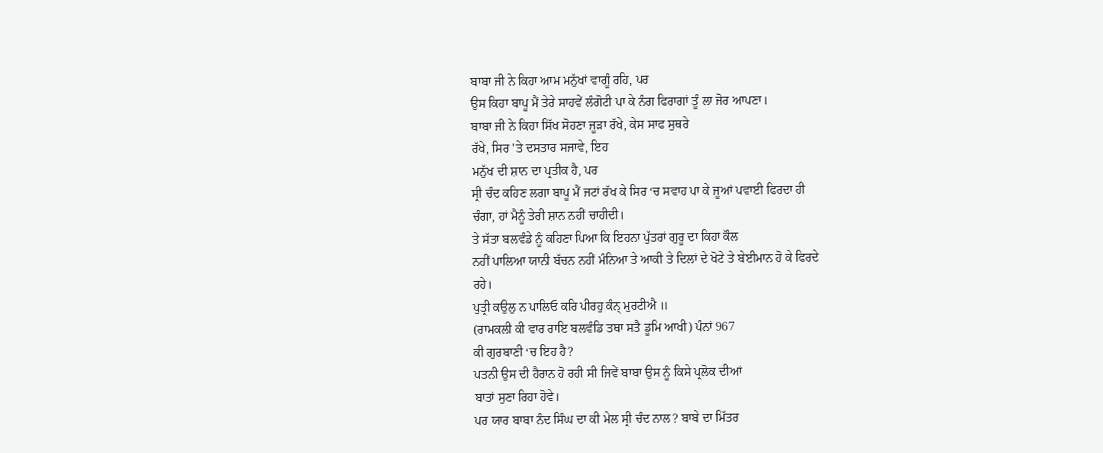ਬਾਬਾ ਜੀ ਨੇ ਕਿਹਾ ਆਮ ਮਨੁੱਖਾਂ ਵਾਗੂੰ ਰਹਿ, ਪਰ
ਉਸ ਕਿਹਾ ਬਾਪੂ ਮੈਂ ਤੇਰੇ ਸਾਹਵੇਂ ਲੰਗੋਟੀ ਪਾ ਕੇ ਨੰਗ ਫਿਰਾਗਾਂ ਤੂੰ ਲਾ ਜੋਰ ਆਪਣਾ।
ਬਾਬਾ ਜੀ ਨੇ ਕਿਹਾ ਸਿੱਖ ਸੋਹਣਾ ਜੂੜਾ ਰੱਖੇ, ਕੇਸ ਸਾਫ ਸੁਥਰੇ
ਰੱਖੇ, ਸਿਰ 'ਤੇ ਦਸਤਾਰ ਸਜਾਵੇ, ਇਹ
ਮਨੁੱਖ ਦੀ ਸ਼ਾਨ ਦਾ ਪ੍ਰਤੀਕ ਹੈ, ਪਰ
ਸ੍ਰੀ ਚੰਦ ਕਹਿਣ ਲਗਾ ਬਾਪੂ ਮੈਂ ਜਟਾਂ ਰੱਖ ਕੇ ਸਿਰ ‘ਚ ਸਵਾਹ ਪਾ ਕੇ ਜੂਆਂ ਪਵਾਈ ਫਿਰਦਾ ਹੀ
ਚੰਗਾ, ਹਾਂ ਮੈਨੂੰ ਤੇਰੀ ਸ਼ਾਨ ਨਹੀਂ ਚਾਹੀਦੀ।
ਤੇ ਸੱਤਾ ਬਲਵੰਡੇ ਨੂੰ ਕਹਿਣਾ ਪਿਆ ਕਿ ਇਹਨਾ ਪੁੱਤਰਾਂ ਗੁਰੂ ਦਾ ਕਿਹਾ ਕੌਲ
ਨਹੀਂ ਪਾਲਿਆ ਯਾਨੀ ਬੱਚਨ ਨਹੀਂ ਮੰਨਿਆ ਤੇ ਆਕੀ ਤੇ ਦਿਲਾਂ ਦੇ ਖੋਟੇ ਤੇ ਬੇਈਮਾਨ ਹੋ ਕੇ ਫਿਰਦੇ
ਰਹੇ।
ਪੁਤ੍ਰੀ ਕਉਲੁ ਨ ਪਾਲਿਓ ਕਰਿ ਪੀਰਹੁ ਕੰਨ੍ ਮੁਰਟੀਐ ॥
(ਰਾਮਕਲੀ ਕੀ ਵਾਰ ਰਾਇ ਬਲਵੰਡਿ ਤਥਾ ਸਤੈ ਡੂਮਿ ਆਖੀ) ਪੰਨਾਂ 967
ਕੀ ਗੁਰਬਾਣੀ ‘ਚ ਇਹ ਹੈ?
ਪਤਨੀ ਉਸ ਦੀ ਹੈਰਾਨ ਹੋ ਰਹੀ ਸੀ ਜਿਵੇਂ ਬਾਬਾ ਉਸ ਨੂੰ ਕਿਸੇ ਪ੍ਰਲੋਕ ਦੀਆਂ
ਬਾਤਾਂ ਸੁਣਾ ਰਿਹਾ ਹੋਵੇ।
ਪਰ ਯਾਰ ਬਾਬਾ ਨੰਦ ਸਿੰਘ ਦਾ ਕੀ ਮੇਲ ਸ੍ਰੀ ਚੰਦ ਨਾਲ? ਬਾਬੇ ਦਾ ਮਿੱਤਰ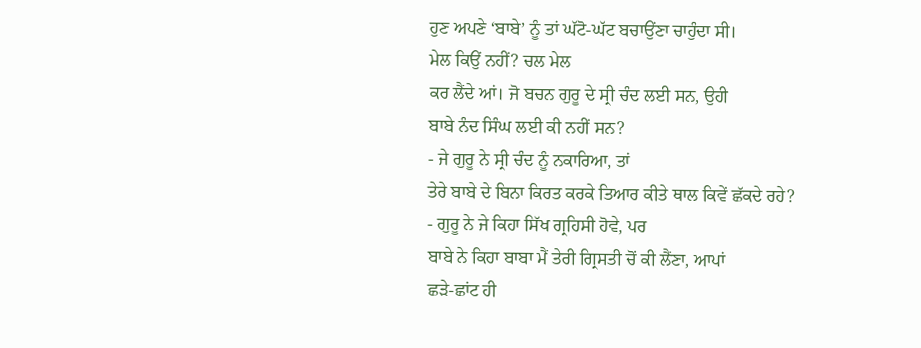ਹੁਣ ਅਪਣੇ ‘ਬਾਬੇ’ ਨੂੰ ਤਾਂ ਘੱਟੋ-ਘੱਟ ਬਚਾਉਂਣਾ ਚਾਹੁੰਦਾ ਸੀ।
ਮੇਲ ਕਿਉਂ ਨਹੀਂ? ਚਲ ਮੇਲ
ਕਰ ਲੈਂਦੇ ਆਂ। ਜੋ ਬਚਨ ਗੁਰੂ ਦੇ ਸ੍ਰੀ ਚੰਦ ਲਈ ਸਨ, ਉਹੀ
ਬਾਬੇ ਨੰਦ ਸਿੰਘ ਲਈ ਕੀ ਨਹੀਂ ਸਨ?
- ਜੇ ਗੁਰੂ ਨੇ ਸ੍ਰੀ ਚੰਦ ਨੂੰ ਨਕਾਰਿਆ, ਤਾਂ
ਤੇਰੇ ਬਾਬੇ ਦੇ ਬਿਨਾ ਕਿਰਤ ਕਰਕੇ ਤਿਆਰ ਕੀਤੇ ਥਾਲ ਕਿਵੇਂ ਛੱਕਦੇ ਰਹੇ?
- ਗੁਰੂ ਨੇ ਜੇ ਕਿਹਾ ਸਿੱਖ ਗ੍ਰਹਿਸੀ ਹੋਵੇ, ਪਰ
ਬਾਬੇ ਨੇ ਕਿਹਾ ਬਾਬਾ ਮੈਂ ਤੇਰੀ ਗ੍ਰਿਸਤੀ ਚੋਂ ਕੀ ਲੈਂਣਾ, ਆਪਾਂ
ਛੜੇ-ਛਾਂਟ ਹੀ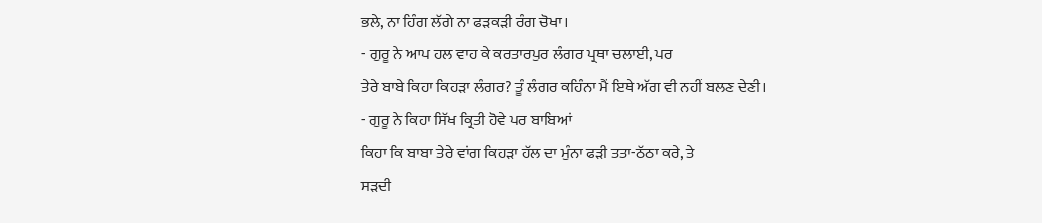ਭਲੇ, ਨਾ ਹਿੰਗ ਲੱਗੇ ਨਾ ਫੜਕੜੀ ਰੰਗ ਚੋਖਾ।
- ਗੁਰੂ ਨੇ ਆਪ ਹਲ ਵਾਹ ਕੇ ਕਰਤਾਰਪੁਰ ਲੰਗਰ ਪ੍ਰਥਾ ਚਲਾਈ, ਪਰ
ਤੇਰੇ ਬਾਬੇ ਕਿਹਾ ਕਿਹੜਾ ਲੰਗਰ? ਤੂੰ ਲੰਗਰ ਕਹਿੰਨਾ ਮੈਂ ਇਥੇ ਅੱਗ ਵੀ ਨਹੀਂ ਬਲਣ ਦੇਣੀ।
- ਗੁਰੂ ਨੇ ਕਿਹਾ ਸਿੱਖ ਕ੍ਰਿਤੀ ਹੋਵੇ ਪਰ ਬਾਬਿਆਂ
ਕਿਹਾ ਕਿ ਬਾਬਾ ਤੇਰੇ ਵਾਂਗ ਕਿਹੜਾ ਹੱਲ ਦਾ ਮੁੰਨਾ ਫੜੀ ਤਤਾ-ਠੱਠਾ ਕਰੇ, ਤੇ
ਸੜਦੀ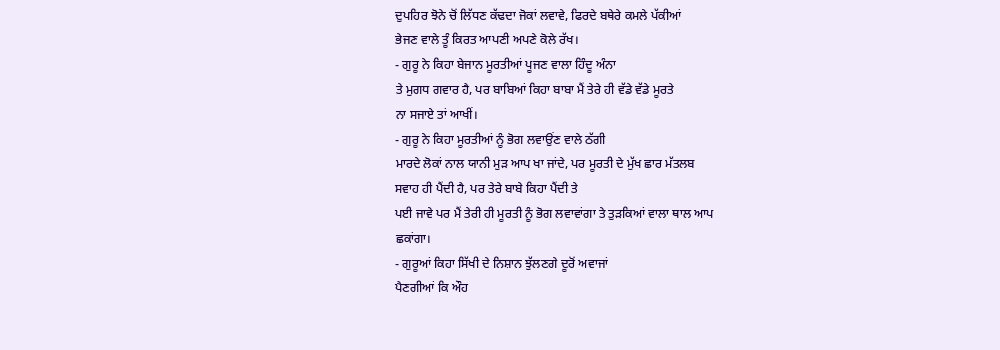ਦੁਪਹਿਰ ਝੋਨੇ ਚੋਂ ਲਿੱਧਣ ਕੱਢਦਾ ਜੋਕਾਂ ਲਵਾਵੇ, ਫਿਰਦੇ ਬਥੇਰੇ ਕਮਲੇ ਪੱਕੀਆਂ
ਭੇਜਣ ਵਾਲੇ ਤੂੰ ਕਿਰਤ ਆਪਣੀ ਅਪਣੇ ਕੋਲੇ ਰੱਖ।
- ਗੁਰੂ ਨੇ ਕਿਹਾ ਬੇਜਾਨ ਮੂਰਤੀਆਂ ਪੂਜਣ ਵਾਲਾ ਹਿੰਦੂ ਅੰਨਾ
ਤੇ ਮੁਗਧ ਗਵਾਰ ਹੈ, ਪਰ ਬਾਬਿਆਂ ਕਿਹਾ ਬਾਬਾ ਮੈਂ ਤੇਰੇ ਹੀ ਵੱਡੇ ਵੱਡੇ ਮੂਰਤੇ
ਨਾ ਸਜਾਏ ਤਾਂ ਆਖੀਂ।
- ਗੁਰੂ ਨੇ ਕਿਹਾ ਮੂਰਤੀਆਂ ਨੂੰ ਭੋਗ ਲਵਾਉਂਣ ਵਾਲੇ ਠੱਗੀ
ਮਾਰਦੇ ਲੋਕਾਂ ਨਾਲ ਯਾਨੀ ਮੁੜ ਆਪ ਖਾ ਜਾਂਦੇ, ਪਰ ਮੂਰਤੀ ਦੇ ਮੁੱਖ ਛਾਰ ਮੱਤਲਬ
ਸਵਾਹ ਹੀ ਪੈਂਦੀ ਹੈ, ਪਰ ਤੇਰੇ ਬਾਬੇ ਕਿਹਾ ਪੈਂਦੀ ਤੇ
ਪਈ ਜਾਵੇ ਪਰ ਮੈਂ ਤੇਰੀ ਹੀ ਮੂਰਤੀ ਨੂੰ ਭੋਗ ਲਵਾਵਾਂਗਾ ਤੇ ਤੁੜਕਿਆਂ ਵਾਲਾ ਥਾਲ ਆਪ
ਛਕਾਂਗਾ।
- ਗੁਰੂਆਂ ਕਿਹਾ ਸਿੱਖੀ ਦੇ ਨਿਸ਼ਾਨ ਝੁੱਲਣਗੇ ਦੂਰੋਂ ਅਵਾਜਾਂ
ਪੈਣਗੀਆਂ ਕਿ ਔਹ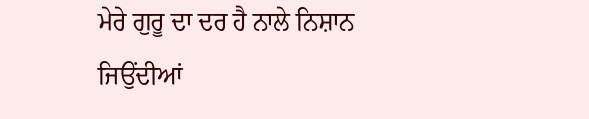ਮੇਰੇ ਗੁਰੂ ਦਾ ਦਰ ਹੈ ਨਾਲੇ ਨਿਸ਼ਾਨ ਜਿਉਂਦੀਆਂ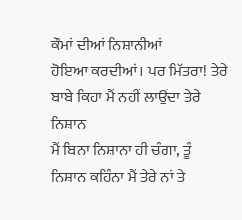ਕੌਮਾਂ ਦੀਆਂ ਨਿਸ਼ਾਨੀਆਂ
ਹੋਇਆ ਕਰਦੀਆਂ। ਪਰ ਮਿੱਤਰਾ! ਤੇਰੇ ਬਾਬੇ ਕਿਹਾ ਮੈਂ ਨਹੀਂ ਲਾਉਂਦਾ ਤੇਰੇ ਨਿਸ਼ਾਨ
ਮੈਂ ਬਿਨਾ ਨਿਸ਼ਾਨਾ ਹੀ ਚੰਗਾ, ਤੂੰ
ਨਿਸ਼ਾਨ ਕਹਿੰਨਾ ਮੈਂ ਤੇਰੇ ਨਾਂ ਤੇ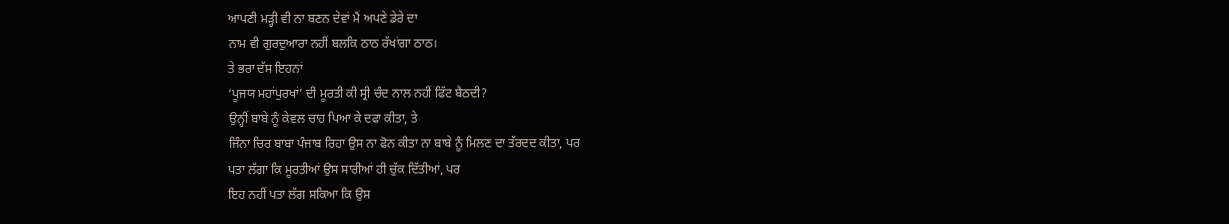ਆਪਣੀ ਮੜ੍ਹੀ ਵੀ ਨਾ ਬਣਨ ਦੇਵਾਂ ਮੈਂ ਅਪਣੇ ਡੇਰੇ ਦਾ
ਨਾਮ ਵੀ ਗੁਰਦੁਆਰਾ ਨਹੀਂ ਬਲਕਿ ਠਾਠ ਰੱਖਾਂਗਾ ਠਾਠ।
ਤੇ ਭਰਾ ਦੱਸ ਇਹਨਾਂ
‘ਪੂਜਯ ਮਹਾਂਪੁਰਖਾਂ’ ਦੀ ਮੂਰਤੀ ਕੀ ਸ੍ਰੀ ਚੰਦ ਨਾਲ ਨਹੀਂ ਫਿੱਟ ਬੈਠਦੀ?
ਉਨ੍ਹੀਂ ਬਾਬੇ ਨੂੰ ਕੇਵਲ ਚਾਹ ਪਿਆ ਕੇ ਦਫਾ ਕੀਤਾ, ਤੇ
ਜਿੰਨਾ ਚਿਰ ਬਾਬਾ ਪੰਜਾਬ ਰਿਹਾ ਉਸ ਨਾ ਫੋਨ ਕੀਤਾ ਨਾ ਬਾਬੇ ਨੂੰ ਮਿਲਣ ਦਾ ਤੱਰਦਦ ਕੀਤਾ, ਪਰ
ਪਤਾ ਲੱਗਾ ਕਿ ਮੂਰਤੀਆਂ ਉਸ ਸਾਰੀਆਂ ਹੀ ਚੁੱਕ ਦਿੱਤੀਆਂ, ਪਰ
ਇਹ ਨਹੀਂ ਪਤਾ ਲੱਗ ਸਕਿਆ ਕਿ ਉਸ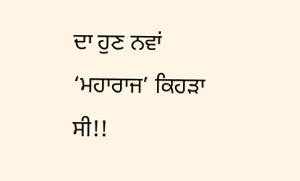ਦਾ ਹੁਣ ਨਵਾਂ ‘ਮਹਾਰਾਜ’ ਕਿਹੜਾ ਸੀ!!